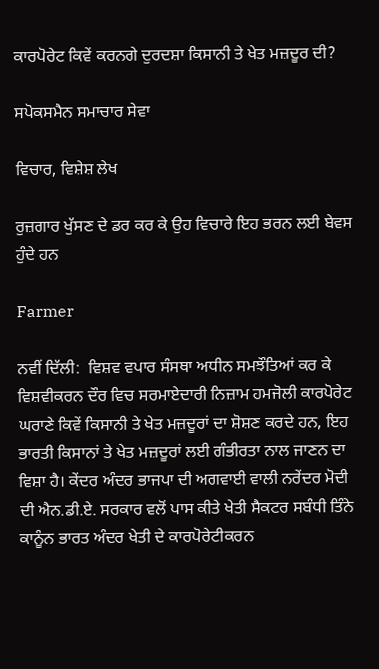ਕਾਰਪੋਰੇਟ ਕਿਵੇਂ ਕਰਨਗੇ ਦੁਰਦਸ਼ਾ ਕਿਸਾਨੀ ਤੇ ਖੇਤ ਮਜ਼ਦੂਰ ਦੀ?

ਸਪੋਕਸਮੈਨ ਸਮਾਚਾਰ ਸੇਵਾ

ਵਿਚਾਰ, ਵਿਸ਼ੇਸ਼ ਲੇਖ

ਰੁਜ਼ਗਾਰ ਖੁੱਸਣ ਦੇ ਡਰ ਕਰ ਕੇ ਉਹ ਵਿਚਾਰੇ ਇਹ ਭਰਨ ਲਈ ਬੇਵਸ ਹੁੰਦੇ ਹਨ

Farmer

ਨਵੀਂ ਦਿੱਲੀ:  ਵਿਸ਼ਵ ਵਪਾਰ ਸੰਸਥਾ ਅਧੀਨ ਸਮਝੌਤਿਆਂ ਕਰ ਕੇ ਵਿਸ਼ਵੀਕਰਨ ਦੌਰ ਵਿਚ ਸਰਮਾਏਦਾਰੀ ਨਿਜ਼ਾਮ ਹਮਜੋਲੀ ਕਾਰਪੋਰੇਟ ਘਰਾਣੇ ਕਿਵੇਂ ਕਿਸਾਨੀ ਤੇ ਖੇਤ ਮਜ਼ਦੂਰਾਂ ਦਾ ਸ਼ੋਸ਼ਣ ਕਰਦੇ ਹਨ, ਇਹ ਭਾਰਤੀ ਕਿਸਾਨਾਂ ਤੇ ਖੇਤ ਮਜ਼ਦੂਰਾਂ ਲਈ ਗੰਭੀਰਤਾ ਨਾਲ ਜਾਣਨ ਦਾ ਵਿਸ਼ਾ ਹੈ। ਕੇਂਦਰ ਅੰਦਰ ਭਾਜਪਾ ਦੀ ਅਗਵਾਈ ਵਾਲੀ ਨਰੇਂਦਰ ਮੋਦੀ ਦੀ ਐਨ.ਡੀ.ਏ. ਸਰਕਾਰ ਵਲੋਂ ਪਾਸ ਕੀਤੇ ਖੇਤੀ ਸੈਕਟਰ ਸਬੰਧੀ ਤਿੰਨੇ ਕਾਨੂੰਨ ਭਾਰਤ ਅੰਦਰ ਖੇਤੀ ਦੇ ਕਾਰਪੋਰੇਟੀਕਰਨ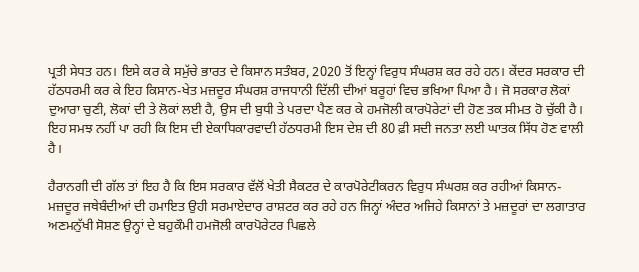ਪ੍ਰਤੀ ਸੇਧਤ ਹਨ। ਇਸੇ ਕਰ ਕੇ ਸਮੁੱਚੇ ਭਾਰਤ ਦੇ ਕਿਸਾਨ ਸਤੰਬਰ, 2020 ਤੋਂ ਇਨ੍ਹਾਂ ਵਿਰੁਧ ਸੰਘਰਸ਼ ਕਰ ਰਹੇ ਹਨ। ਕੇਂਦਰ ਸਰਕਾਰ ਦੀ ਹੱਠਧਰਮੀ ਕਰ ਕੇ ਇਹ ਕਿਸਾਨ-ਖੇਤ ਮਜ਼ਦੂਰ ਸੰਘਰਸ਼ ਰਾਜਧਾਨੀ ਦਿੱਲੀ ਦੀਆਂ ਬਰੂਹਾਂ ਵਿਚ ਭਖਿਆ ਪਿਆ ਹੈ। ਜੋ ਸਰਕਾਰ ਲੋਕਾਂ ਦੁਆਰਾ ਚੁਣੀ, ਲੋਕਾਂ ਦੀ ਤੇ ਲੋਕਾਂ ਲਈ ਹੈ, ਉਸ ਦੀ ਬੁਧੀ ਤੇ ਪਰਦਾ ਪੈਣ ਕਰ ਕੇ ਹਮਜੋਲੀ ਕਾਰਪੋਰੇਟਾਂ ਦੀ ਹੋਣ ਤਕ ਸੀਮਤ ਹੋ ਚੁੱਕੀ ਹੈ। ਇਹ ਸਮਝ ਨਹੀਂ ਪਾ ਰਹੀ ਕਿ ਇਸ ਦੀ ਏਕਾਧਿਕਾਰਵਾਦੀ ਹੱਠਧਰਮੀ ਇਸ ਦੇਸ਼ ਦੀ 80 ਫ਼ੀ ਸਦੀ ਜਨਤਾ ਲਈ ਘਾਤਕ ਸਿੱਧ ਹੋਣ ਵਾਲੀ ਹੈ।

ਹੈਰਾਨਗੀ ਦੀ ਗੱਲ ਤਾਂ ਇਹ ਹੈ ਕਿ ਇਸ ਸਰਕਾਰ ਵੱਲੋਂ ਖੇਤੀ ਸੈਕਟਰ ਦੇ ਕਾਰਪੋਰੇਟੀਕਰਨ ਵਿਰੁਧ ਸੰਘਰਸ਼ ਕਰ ਰਹੀਆਂ ਕਿਸਾਨ-ਮਜ਼ਦੂਰ ਜਥੇਬੰਦੀਆਂ ਦੀ ਹਮਾਇਤ ਉਹੀ ਸਰਮਾਏਦਾਰ ਰਾਸ਼ਟਰ ਕਰ ਰਹੇ ਹਨ ਜਿਨ੍ਹਾਂ ਅੰਦਰ ਅਜਿਹੇ ਕਿਸਾਨਾਂ ਤੇ ਮਜ਼ਦੂਰਾਂ ਦਾ ਲਗਾਤਾਰ ਅਣਮਨੁੱਖੀ ਸੋਸ਼ਣ ਉਨ੍ਹਾਂ ਦੇ ਬਹੁਕੌਮੀ ਹਮਜੋਲੀ ਕਾਰਪੋਰੇਟਰ ਪਿਛਲੇ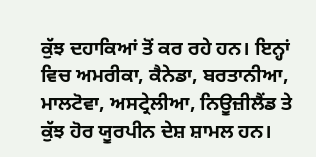ਕੁੱਝ ਦਹਾਕਿਆਂ ਤੋਂ ਕਰ ਰਹੇ ਹਨ। ਇਨ੍ਹਾਂ ਵਿਚ ਅਮਰੀਕਾ, ਕੈਨੇਡਾ, ਬਰਤਾਨੀਆ, ਮਾਲਟੋਵਾ, ਅਸਟ੍ਰੇਲੀਆ, ਨਿਊਜ਼ੀਲੈਂਡ ਤੇ ਕੁੱਝ ਹੋਰ ਯੂਰਪੀਨ ਦੇਸ਼ ਸ਼ਾਮਲ ਹਨ।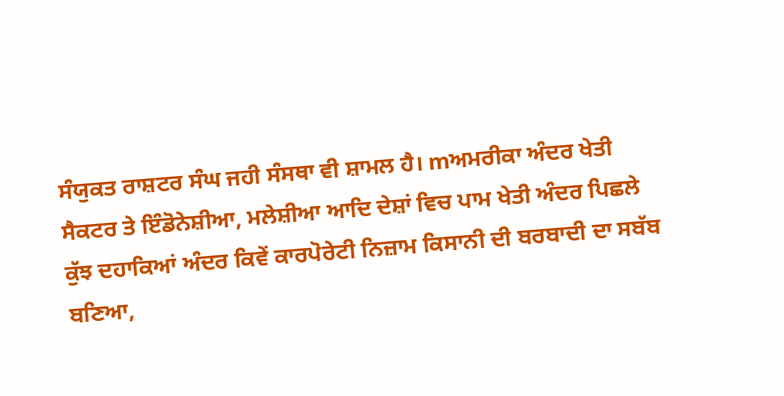ਸੰਯੁਕਤ ਰਾਸ਼ਟਰ ਸੰਘ ਜਹੀ ਸੰਸਥਾ ਵੀ ਸ਼ਾਮਲ ਹੈ। mਅਮਰੀਕਾ ਅੰਦਰ ਖੇਤੀ ਸੈਕਟਰ ਤੇ ਇੰਡੋਨੇਸ਼ੀਆ, ਮਲੇਸ਼ੀਆ ਆਦਿ ਦੇਸ਼ਾਂ ਵਿਚ ਪਾਮ ਖੇਤੀ ਅੰਦਰ ਪਿਛਲੇ ਕੁੱਝ ਦਹਾਕਿਆਂ ਅੰਦਰ ਕਿਵੇਂ ਕਾਰਪੋਰੇਟੀ ਨਿਜ਼ਾਮ ਕਿਸਾਨੀ ਦੀ ਬਰਬਾਦੀ ਦਾ ਸਬੱਬ ਬਣਿਆ,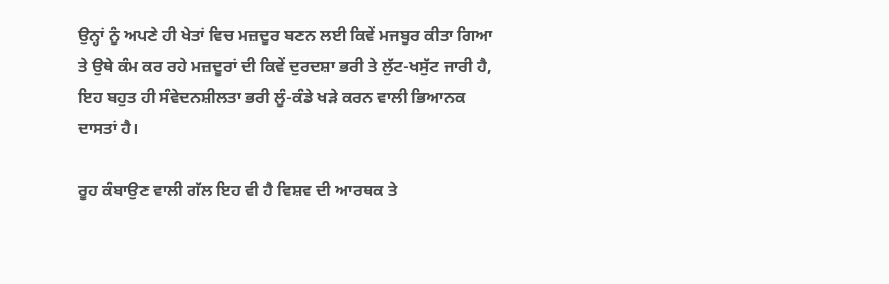ਉਨ੍ਹਾਂ ਨੂੰ ਅਪਣੇ ਹੀ ਖੇਤਾਂ ਵਿਚ ਮਜ਼ਦੂਰ ਬਣਨ ਲਈ ਕਿਵੇਂ ਮਜਬੂਰ ਕੀਤਾ ਗਿਆ ਤੇ ਉਥੇ ਕੰਮ ਕਰ ਰਹੇ ਮਜ਼ਦੂਰਾਂ ਦੀ ਕਿਵੇਂ ਦੁਰਦਸ਼ਾ ਭਰੀ ਤੇ ਲੁੱਟ-ਖਸੁੱਟ ਜਾਰੀ ਹੈ, ਇਹ ਬਹੁਤ ਹੀ ਸੰਵੇਦਨਸ਼ੀਲਤਾ ਭਰੀ ਲੂੰ-ਕੰਡੇ ਖੜੇ ਕਰਨ ਵਾਲੀ ਭਿਆਨਕ ਦਾਸਤਾਂ ਹੈ।

ਰੂਹ ਕੰਬਾਉਣ ਵਾਲੀ ਗੱਲ ਇਹ ਵੀ ਹੈ ਵਿਸ਼ਵ ਦੀ ਆਰਥਕ ਤੇ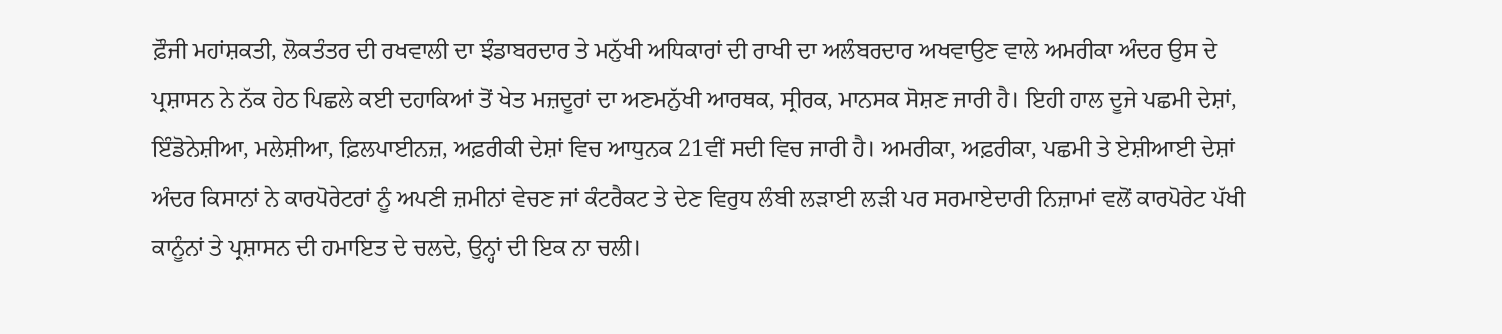ਫ਼ੌਜੀ ਮਹਾਂਸ਼ਕਤੀ, ਲੋਕਤੰਤਰ ਦੀ ਰਖਵਾਲੀ ਦਾ ਝੰਡਾਬਰਦਾਰ ਤੇ ਮਨੁੱਖੀ ਅਧਿਕਾਰਾਂ ਦੀ ਰਾਖੀ ਦਾ ਅਲੰਬਰਦਾਰ ਅਖਵਾਉਣ ਵਾਲੇ ਅਮਰੀਕਾ ਅੰਦਰ ਉਸ ਦੇ ਪ੍ਰਸ਼ਾਸਨ ਨੇ ਨੱਕ ਹੇਠ ਪਿਛਲੇ ਕਈ ਦਹਾਕਿਆਂ ਤੋਂ ਖੇਤ ਮਜ਼ਦੂਰਾਂ ਦਾ ਅਣਮਨੁੱਖੀ ਆਰਥਕ, ਸ੍ਰੀਰਕ, ਮਾਨਸਕ ਸੋਸ਼ਣ ਜਾਰੀ ਹੈ। ਇਹੀ ਹਾਲ ਦੂਜੇ ਪਛਮੀ ਦੇਸ਼ਾਂ, ਇੰਡੋਨੇਸ਼ੀਆ, ਮਲੇਸ਼ੀਆ, ਫ਼ਿਲਪਾਈਨਜ਼, ਅਫ਼ਰੀਕੀ ਦੇਸ਼ਾਂ ਵਿਚ ਆਧੁਨਕ 21ਵੀਂ ਸਦੀ ਵਿਚ ਜਾਰੀ ਹੈ। ਅਮਰੀਕਾ, ਅਫ਼ਰੀਕਾ, ਪਛਮੀ ਤੇ ਏਸ਼ੀਆਈ ਦੇਸ਼ਾਂ ਅੰਦਰ ਕਿਸਾਨਾਂ ਨੇ ਕਾਰਪੋਰੇਟਰਾਂ ਨੂੰ ਅਪਣੀ ਜ਼ਮੀਨਾਂ ਵੇਚਣ ਜਾਂ ਕੰਟਰੈਕਟ ਤੇ ਦੇਣ ਵਿਰੁਧ ਲੰਬੀ ਲੜਾਈ ਲੜੀ ਪਰ ਸਰਮਾਏਦਾਰੀ ਨਿਜ਼ਾਮਾਂ ਵਲੋਂ ਕਾਰਪੋਰੇਟ ਪੱਖੀ ਕਾਨੂੰਨਾਂ ਤੇ ਪ੍ਰਸ਼ਾਸਨ ਦੀ ਹਮਾਇਤ ਦੇ ਚਲਦੇ, ਉਨ੍ਹਾਂ ਦੀ ਇਕ ਨਾ ਚਲੀ।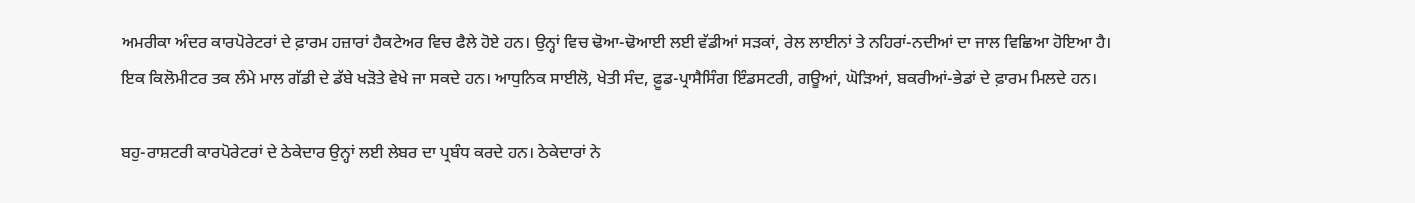ਅਮਰੀਕਾ ਅੰਦਰ ਕਾਰਪੋਰੇਟਰਾਂ ਦੇ ਫ਼ਾਰਮ ਹਜ਼ਾਰਾਂ ਹੈਕਟੇਅਰ ਵਿਚ ਫੈਲੇ ਹੋਏ ਹਨ। ਉਨ੍ਹਾਂ ਵਿਚ ਢੋਆ-ਢੋਆਈ ਲਈ ਵੱਡੀਆਂ ਸੜਕਾਂ, ਰੇਲ ਲਾਈਨਾਂ ਤੇ ਨਹਿਰਾਂ-ਨਦੀਆਂ ਦਾ ਜਾਲ ਵਿਛਿਆ ਹੋਇਆ ਹੈ। ਇਕ ਕਿਲੋਮੀਟਰ ਤਕ ਲੰਮੇ ਮਾਲ ਗੱਡੀ ਦੇ ਡੱਬੇ ਖੜੋਤੇ ਵੇਖੇ ਜਾ ਸਕਦੇ ਹਨ। ਆਧੁਨਿਕ ਸਾਈਲੋ, ਖੇਤੀ ਸੰਦ, ਫ਼ੂਡ-ਪ੍ਰਾਸੈਸਿੰਗ ਇੰਡਸਟਰੀ, ਗਊਆਂ, ਘੋੜਿਆਂ, ਬਕਰੀਆਂ-ਭੇਡਾਂ ਦੇ ਫ਼ਾਰਮ ਮਿਲਦੇ ਹਨ।

ਬਹੁ-ਰਾਸ਼ਟਰੀ ਕਾਰਪੋਰੇਟਰਾਂ ਦੇ ਠੇਕੇਦਾਰ ਉਨ੍ਹਾਂ ਲਈ ਲੇਬਰ ਦਾ ਪ੍ਰਬੰਧ ਕਰਦੇ ਹਨ। ਠੇਕੇਦਾਰਾਂ ਨੇ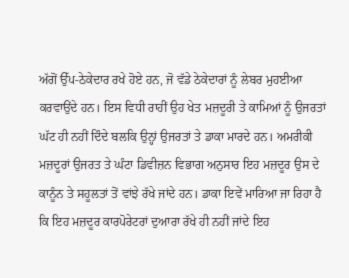ਅੱਗੋਂ ਉੱਪ-ਠੇਕੇਦਾਰ ਰਖੇ ਹੋਏ ਹਨ, ਜੋ ਵੱਡੇ ਠੇਕੇਦਾਰਾਂ ਨੂੰ ਲੇਬਰ ਮੁਹਈਆ ਕਰਵਾਉਂਦੇ ਹਨ। ਇਸ ਵਿਧੀ ਰਾਹੀਂ ਉਹ ਖੇਤ ਮਜ਼ਦੂਰੀ ਤੇ ਕਾਮਿਆਂ ਨੂੰ ਉਜਰਤਾਂ ਘੱਟ ਹੀ ਨਹੀਂ ਦਿੰਦੇ ਬਲਕਿ ਉਨ੍ਹਾਂ ਉਜਰਤਾਂ ਤੇ ਡਾਕਾ ਮਾਰਦੇ ਹਨ। ਅਮਰੀਕੀ ਮਜ਼ਦੂਰਾਂ ਉਜਰਤ ਤੇ ਘੰਟਾ ਡਿਵੀਜ਼ਨ ਵਿਭਾਗ ਅਨੁਸਾਰ ਇਹ ਮਜ਼ਦੂਰ ਉਸ ਦੇ ਕਾਨੂੰਨ ਤੇ ਸਹੂਲਤਾਂ ਤੋਂ ਵਾਂਝੇ ਰੱਖੇ ਜਾਂਦੇ ਹਨ। ਡਾਕਾ ਇਵੇਂ ਮਾਰਿਆ ਜਾ ਰਿਹਾ ਹੈ ਕਿ ਇਹ ਮਜ਼ਦੂਰ ਕਾਰਪੋਰੇਟਰਾਂ ਦੁਆਰਾ ਰੱਖੇ ਹੀ ਨਹੀਂ ਜਾਂਦੇ ਇਹ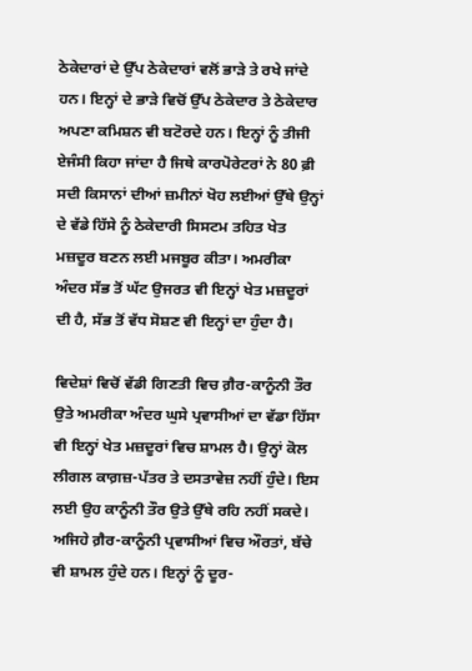ਠੇਕੇਦਾਰਾਂ ਦੇ ਉੱਪ ਠੇਕੇਦਾਰਾਂ ਵਲੋਂ ਭਾੜੇ ਤੇ ਰਖੇ ਜਾਂਦੇ ਹਨ। ਇਨ੍ਹਾਂ ਦੇ ਭਾੜੇ ਵਿਚੋਂ ਉੱਪ ਠੇਕੇਦਾਰ ਤੇ ਠੇਕੇਦਾਰ ਅਪਣਾ ਕਮਿਸ਼ਨ ਵੀ ਬਟੋਰਦੇ ਹਨ। ਇਨ੍ਹਾਂ ਨੂੰ ਤੀਜੀ ਏਜੰਸੀ ਕਿਹਾ ਜਾਂਦਾ ਹੈ ਜਿਥੇ ਕਾਰਪੋਰੇਟਰਾਂ ਨੇ 80 ਫ਼ੀ ਸਦੀ ਕਿਸਾਨਾਂ ਦੀਆਂ ਜ਼ਮੀਨਾਂ ਖੋਹ ਲਈਆਂ ਉੱਥੇ ਉਨ੍ਹਾਂ ਦੇ ਵੱਡੇ ਹਿੱਸੇ ਨੂੰ ਠੇਕੇਦਾਰੀ ਸਿਸਟਮ ਤਹਿਤ ਖੇਤ ਮਜ਼ਦੂਰ ਬਣਨ ਲਈ ਮਜਬੂਰ ਕੀਤਾ। ਅਮਰੀਕਾ ਅੰਦਰ ਸੱਭ ਤੋਂ ਘੱਟ ਉਜਰਤ ਵੀ ਇਨ੍ਹਾਂ ਖੇਤ ਮਜ਼ਦੂਰਾਂ ਦੀ ਹੈ, ਸੱਭ ਤੋਂ ਵੱਧ ਸੋਸ਼ਣ ਵੀ ਇਨ੍ਹਾਂ ਦਾ ਹੁੰਦਾ ਹੈ।

ਵਿਦੇਸ਼ਾਂ ਵਿਚੋਂ ਵੱਡੀ ਗਿਣਤੀ ਵਿਚ ਗ਼ੈਰ-ਕਾਨੂੰਨੀ ਤੌਰ ਉਤੇ ਅਮਰੀਕਾ ਅੰਦਰ ਘੁਸੇ ਪ੍ਰਵਾਸੀਆਂ ਦਾ ਵੱਡਾ ਹਿੱਸਾ ਵੀ ਇਨ੍ਹਾਂ ਖੇਤ ਮਜ਼ਦੂਰਾਂ ਵਿਚ ਸ਼ਾਮਲ ਹੈ। ਉਨ੍ਹਾਂ ਕੋਲ ਲੀਗਲ ਕਾਗ਼ਜ਼-ਪੱਤਰ ਤੇ ਦਸਤਾਵੇਜ਼ ਨਹੀਂ ਹੁੰਦੇ। ਇਸ ਲਈ ਉਹ ਕਾਨੂੰਨੀ ਤੌਰ ਉਤੇ ਉੱਥੇ ਰਹਿ ਨਹੀਂ ਸਕਦੇ। ਅਜਿਹੇ ਗ਼ੈਰ-ਕਾਨੂੰਨੀ ਪ੍ਰਵਾਸੀਆਂ ਵਿਚ ਔਰਤਾਂ, ਬੱਚੇ ਵੀ ਸ਼ਾਮਲ ਹੁੰਦੇ ਹਨ। ਇਨ੍ਹਾਂ ਨੂੰ ਦੂਰ-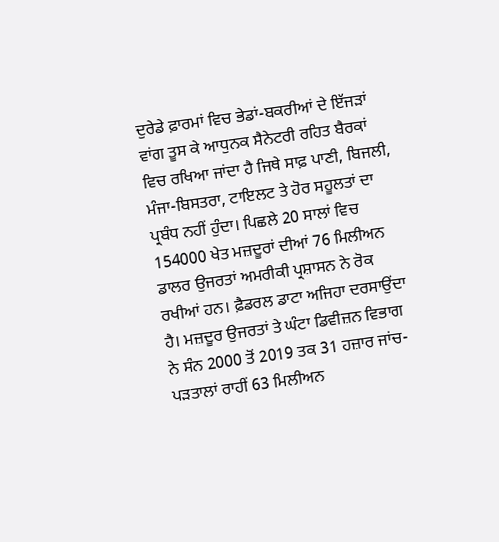ਦੁਰੇਡੇ ਫ਼ਾਰਮਾਂ ਵਿਚ ਭੇਡਾਂ-ਬਕਰੀਆਂ ਦੇ ਇੱਜੜਾਂ ਵਾਂਗ ਤੂਸ ਕੇ ਆਧੁਨਕ ਸੈਨੇਟਰੀ ਰਹਿਤ ਬੈਰਕਾਂ ਵਿਚ ਰਖਿਆ ਜਾਂਦਾ ਹੈ ਜਿਥੇ ਸਾਫ਼ ਪਾਣੀ, ਬਿਜਲੀ, ਮੰਜਾ-ਬਿਸਤਰਾ, ਟਾਇਲਟ ਤੇ ਹੋਰ ਸਹੂਲਤਾਂ ਦਾ ਪ੍ਰਬੰਧ ਨਹੀਂ ਹੁੰਦਾ। ਪਿਛਲੇ 20 ਸਾਲਾਂ ਵਿਚ 154000 ਖੇਤ ਮਜ਼ਦੂਰਾਂ ਦੀਆਂ 76 ਮਿਲੀਅਨ ਡਾਲਰ ਉਜਰਤਾਂ ਅਮਰੀਕੀ ਪ੍ਰਸ਼ਾਸਨ ਨੇ ਰੋਕ ਰਖੀਆਂ ਹਨ। ਫ਼ੈਡਰਲ ਡਾਟਾ ਅਜਿਹਾ ਦਰਸਾਉਂਦਾ ਹੈ। ਮਜ਼ਦੂਰ ਉਜਰਤਾਂ ਤੇ ਘੰਟਾ ਡਿਵੀਜ਼ਨ ਵਿਭਾਗ ਨੇ ਸੰਨ 2000 ਤੋਂ 2019 ਤਕ 31 ਹਜ਼ਾਰ ਜਾਂਚ-ਪੜਤਾਲਾਂ ਰਾਹੀਂ 63 ਮਿਲੀਅਨ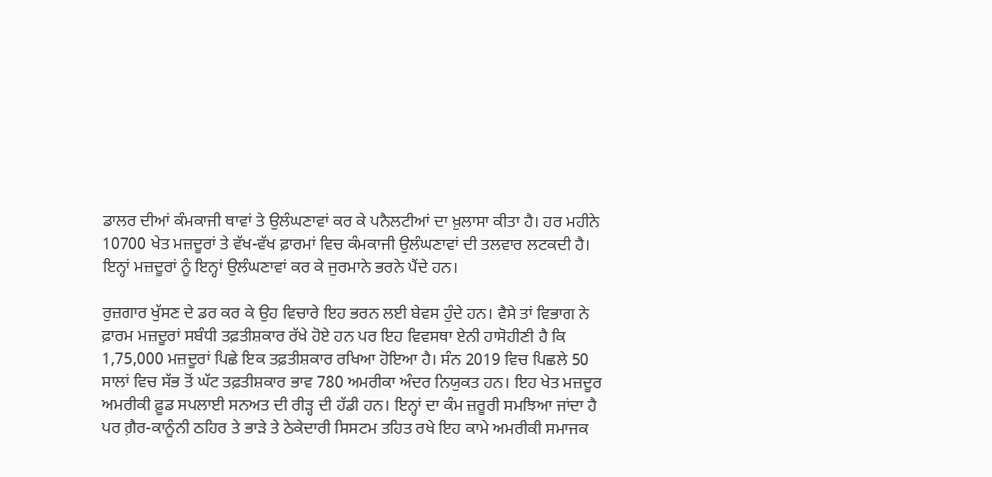ਡਾਲਰ ਦੀਆਂ ਕੰਮਕਾਜੀ ਥਾਵਾਂ ਤੇ ਉਲੰਘਣਾਵਾਂ ਕਰ ਕੇ ਪਨੈਲਟੀਆਂ ਦਾ ਖ਼ੁਲਾਸਾ ਕੀਤਾ ਹੈ। ਹਰ ਮਹੀਨੇ 10700 ਖੇਤ ਮਜ਼ਦੂਰਾਂ ਤੇ ਵੱਖ-ਵੱਖ ਫ਼ਾਰਮਾਂ ਵਿਚ ਕੰਮਕਾਜੀ ਉਲੰਘਣਾਵਾਂ ਦੀ ਤਲਵਾਰ ਲਟਕਦੀ ਹੈ। ਇਨ੍ਹਾਂ ਮਜ਼ਦੂਰਾਂ ਨੂੰ ਇਨ੍ਹਾਂ ਉਲੰਘਣਾਵਾਂ ਕਰ ਕੇ ਜੁਰਮਾਨੇ ਭਰਨੇ ਪੈਂਦੇ ਹਨ।

ਰੁਜ਼ਗਾਰ ਖੁੱਸਣ ਦੇ ਡਰ ਕਰ ਕੇ ਉਹ ਵਿਚਾਰੇ ਇਹ ਭਰਨ ਲਈ ਬੇਵਸ ਹੁੰਦੇ ਹਨ। ਵੈਸੇ ਤਾਂ ਵਿਭਾਗ ਨੇ ਫ਼ਾਰਮ ਮਜ਼ਦੂਰਾਂ ਸਬੰਧੀ ਤਫ਼ਤੀਸ਼ਕਾਰ ਰੱਖੇ ਹੋਏ ਹਨ ਪਰ ਇਹ ਵਿਵਸਥਾ ਏਨੀ ਹਾਸੋਹੀਣੀ ਹੈ ਕਿ 1,75,000 ਮਜ਼ਦੂਰਾਂ ਪਿਛੇ ਇਕ ਤਫ਼ਤੀਸ਼ਕਾਰ ਰਖਿਆ ਹੋਇਆ ਹੈ। ਸੰਨ 2019 ਵਿਚ ਪਿਛਲੇ 50 ਸਾਲਾਂ ਵਿਚ ਸੱਭ ਤੋਂ ਘੱਟ ਤਫ਼ਤੀਸ਼ਕਾਰ ਭਾਵ 780 ਅਮਰੀਕਾ ਅੰਦਰ ਨਿਯੁਕਤ ਹਨ। ਇਹ ਖੇਤ ਮਜ਼ਦੂਰ ਅਮਰੀਕੀ ਫ਼ੂਡ ਸਪਲਾਈ ਸਨਅਤ ਦੀ ਰੀੜ੍ਹ ਦੀ ਹੱਡੀ ਹਨ। ਇਨ੍ਹਾਂ ਦਾ ਕੰਮ ਜ਼ਰੂਰੀ ਸਮਝਿਆ ਜਾਂਦਾ ਹੈ ਪਰ ਗ਼ੈਰ-ਕਾਨੂੰਨੀ ਠਹਿਰ ਤੇ ਭਾੜੇ ਤੇ ਠੇਕੇਦਾਰੀ ਸਿਸਟਮ ਤਹਿਤ ਰਖੇ ਇਹ ਕਾਮੇ ਅਮਰੀਕੀ ਸਮਾਜਕ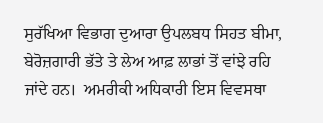ਸੁਰੱਖਿਆ ਵਿਭਾਗ ਦੁਆਰਾ ਉਪਲਬਧ ਸਿਹਤ ਬੀਮਾ, ਬੇਰੋਜ਼ਗਾਰੀ ਭੱਤੇ ਤੇ ਲੇਅ ਆਫ਼ ਲਾਭਾਂ ਤੋਂ ਵਾਂਝੇ ਰਹਿ ਜਾਂਦੇ ਹਨ।  ਅਮਰੀਕੀ ਅਧਿਕਾਰੀ ਇਸ ਵਿਵਸਥਾ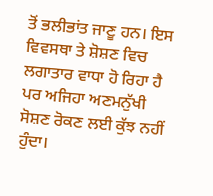ਤੋਂ ਭਲੀਭਾਂਤ ਜਾਣੂ ਹਨ। ਇਸ ਵਿਵਸਥਾ ਤੇ ਸ਼ੋਸ਼ਣ ਵਿਚ ਲਗਾਤਾਰ ਵਾਧਾ ਹੋ ਰਿਹਾ ਹੈ ਪਰ ਅਜਿਹਾ ਅਣਮਨੁੱਖੀ ਸੋਸ਼ਣ ਰੋਕਣ ਲਈ ਕੁੱਝ ਨਹੀਂ ਹੁੰਦਾ।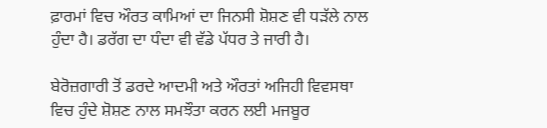ਫ਼ਾਰਮਾਂ ਵਿਚ ਔਰਤ ਕਾਮਿਆਂ ਦਾ ਜਿਨਸੀ ਸ਼ੋਸ਼ਣ ਵੀ ਧੜੱਲੇ ਨਾਲ ਹੁੰਦਾ ਹੈ। ਡਰੱਗ ਦਾ ਧੰਦਾ ਵੀ ਵੱਡੇ ਪੱਧਰ ਤੇ ਜਾਰੀ ਹੈ।

ਬੇਰੋਜ਼ਗਾਰੀ ਤੋਂ ਡਰਦੇ ਆਦਮੀ ਅਤੇ ਔਰਤਾਂ ਅਜਿਹੀ ਵਿਵਸਥਾ ਵਿਚ ਹੁੰਦੇ ਸ਼ੋਸ਼ਣ ਨਾਲ ਸਮਝੌਤਾ ਕਰਨ ਲਈ ਮਜਬੂਰ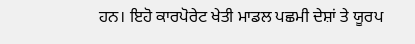ਹਨ। ਇਹੋ ਕਾਰਪੋਰੇਟ ਖੇਤੀ ਮਾਡਲ ਪਛਮੀ ਦੇਸ਼ਾਂ ਤੇ ਯੂਰਪ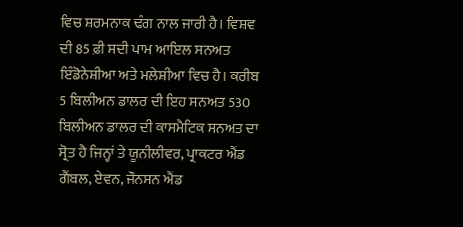ਵਿਚ ਸ਼ਰਮਨਾਕ ਢੰਗ ਨਾਲ ਜਾਰੀ ਹੈ। ਵਿਸ਼ਵ ਦੀ 85 ਫ਼ੀ ਸਦੀ ਪਾਮ ਆਇਲ ਸਨਅਤ ਇੰਡੋਨੇਸ਼ੀਆ ਅਤੇ ਮਲੇਸ਼ੀਆ ਵਿਚ ਹੈ। ਕਰੀਬ 5 ਬਿਲੀਅਨ ਡਾਲਰ ਦੀ ਇਹ ਸਨਅਤ 530 ਬਿਲੀਅਨ ਡਾਲਰ ਦੀ ਕਾਸਮੈਟਿਕ ਸਨਅਤ ਦਾ ਸ੍ਰੋਤ ਹੈ ਜਿਨ੍ਹਾਂ ਤੇ ਯੂਨੀਲੀਵਰ, ਪ੍ਰਾਕਟਰ ਐਂਡ ਗੈਂਬਲ, ਏਵਨ, ਜੌਨਸਨ ਐਂਡ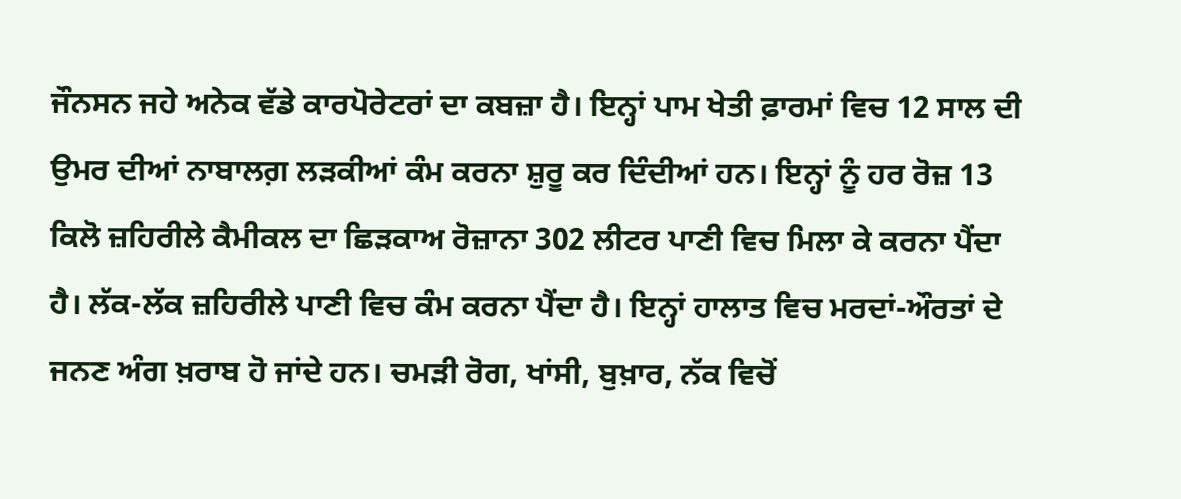ਜੌਨਸਨ ਜਹੇ ਅਨੇਕ ਵੱਡੇ ਕਾਰਪੋਰੇਟਰਾਂ ਦਾ ਕਬਜ਼ਾ ਹੈ। ਇਨ੍ਹਾਂ ਪਾਮ ਖੇਤੀ ਫ਼ਾਰਮਾਂ ਵਿਚ 12 ਸਾਲ ਦੀ ਉਮਰ ਦੀਆਂ ਨਾਬਾਲਗ਼ ਲੜਕੀਆਂ ਕੰਮ ਕਰਨਾ ਸ਼ੁਰੂ ਕਰ ਦਿੰਦੀਆਂ ਹਨ। ਇਨ੍ਹਾਂ ਨੂੰ ਹਰ ਰੋਜ਼ 13 ਕਿਲੋ ਜ਼ਹਿਰੀਲੇ ਕੈਮੀਕਲ ਦਾ ਛਿੜਕਾਅ ਰੋਜ਼ਾਨਾ 302 ਲੀਟਰ ਪਾਣੀ ਵਿਚ ਮਿਲਾ ਕੇ ਕਰਨਾ ਪੈਂਦਾ ਹੈ। ਲੱਕ-ਲੱਕ ਜ਼ਹਿਰੀਲੇ ਪਾਣੀ ਵਿਚ ਕੰਮ ਕਰਨਾ ਪੈਂਦਾ ਹੈ। ਇਨ੍ਹਾਂ ਹਾਲਾਤ ਵਿਚ ਮਰਦਾਂ-ਔਰਤਾਂ ਦੇ ਜਨਣ ਅੰਗ ਖ਼ਰਾਬ ਹੋ ਜਾਂਦੇ ਹਨ। ਚਮੜੀ ਰੋਗ, ਖਾਂਸੀ, ਬੁਖ਼ਾਰ, ਨੱਕ ਵਿਚੋਂ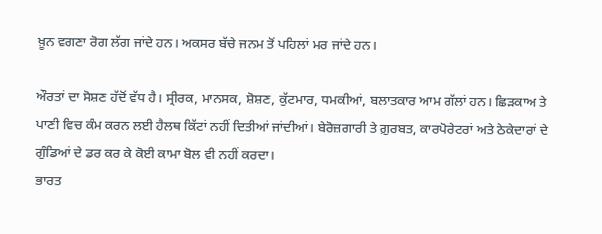ਖ਼ੂਨ ਵਗਣਾ ਰੋਗ ਲੱਗ ਜਾਂਦੇ ਹਨ। ਅਕਸਰ ਬੱਚੇ ਜਨਮ ਤੋਂ ਪਹਿਲਾਂ ਮਰ ਜਾਂਦੇ ਹਨ।

ਔਰਤਾਂ ਦਾ ਸੋਸ਼ਣ ਹੱਦੋਂ ਵੱਧ ਹੈ। ਸ੍ਰੀਰਕ, ਮਾਨਸਕ, ਸ਼ੋਸ਼ਣ, ਕੁੱਟਮਾਰ, ਧਮਕੀਆਂ, ਬਲਾਤਕਾਰ ਆਮ ਗੱਲਾਂ ਹਨ। ਛਿੜਕਾਅ ਤੇ ਪਾਣੀ ਵਿਚ ਕੰਮ ਕਰਨ ਲਈ ਹੈਲਥ ਕਿੱਟਾਂ ਨਹੀਂ ਦਿਤੀਆਂ ਜਾਂਦੀਆਂ। ਬੇਰੋਜ਼ਗਾਰੀ ਤੇ ਗ਼ੁਰਬਤ, ਕਾਰਪੋਰੇਟਰਾਂ ਅਤੇ ਠੇਕੇਦਾਰਾਂ ਦੇ ਗੁੰਡਿਆਂ ਦੇ ਡਰ ਕਰ ਕੇ ਕੋਈ ਕਾਮਾ ਬੋਲ ਵੀ ਨਹੀਂ ਕਰਦਾ।
ਭਾਰਤ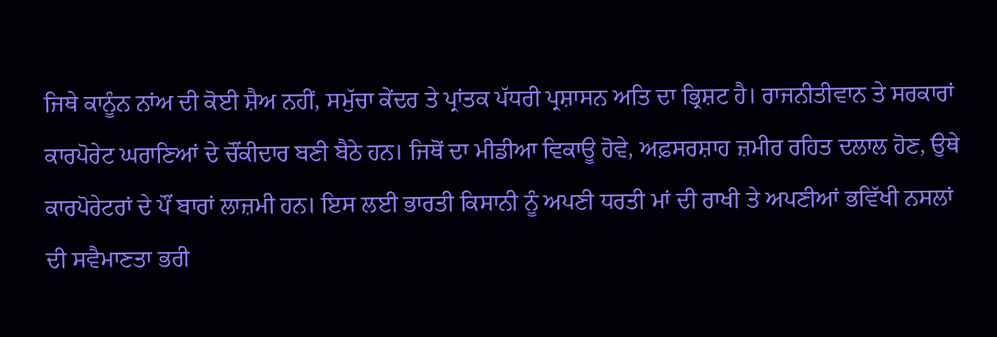ਜਿਥੇ ਕਾਨੂੰਨ ਨਾਂਅ ਦੀ ਕੋਈ ਸ਼ੈਅ ਨਹੀਂ, ਸਮੁੱਚਾ ਕੇਂਦਰ ਤੇ ਪ੍ਰਾਂਤਕ ਪੱਧਰੀ ਪ੍ਰਸ਼ਾਸਨ ਅਤਿ ਦਾ ਭ੍ਰਿਸ਼ਟ ਹੈ। ਰਾਜਨੀਤੀਵਾਨ ਤੇ ਸਰਕਾਰਾਂ ਕਾਰਪੋਰੇਟ ਘਰਾਣਿਆਂ ਦੇ ਚੌਂਕੀਦਾਰ ਬਣੀ ਬੈਠੇ ਹਨ। ਜਿਥੋਂ ਦਾ ਮੀਡੀਆ ਵਿਕਾਊ ਹੋਵੇ, ਅਫ਼ਸਰਸ਼ਾਹ ਜ਼ਮੀਰ ਰਹਿਤ ਦਲਾਲ ਹੋਣ, ਉਥੇ ਕਾਰਪੋਰੇਟਰਾਂ ਦੇ ਪੌਂ ਬਾਰਾਂ ਲਾਜ਼ਮੀ ਹਨ। ਇਸ ਲਈ ਭਾਰਤੀ ਕਿਸਾਨੀ ਨੂੰ ਅਪਣੀ ਧਰਤੀ ਮਾਂ ਦੀ ਰਾਖੀ ਤੇ ਅਪਣੀਆਂ ਭਵਿੱਖੀ ਨਸਲਾਂ ਦੀ ਸਵੈਮਾਣਤਾ ਭਰੀ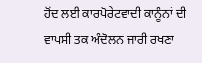ਹੋਂਦ ਲਈ ਕਾਰਪੋਰੇਟਵਾਦੀ ਕਾਨੂੰਨਾਂ ਦੀ ਵਾਪਸੀ ਤਕ ਅੰਦੋਲਨ ਜਾਰੀ ਰਖਣਾ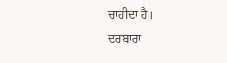ਚਾਹੀਦਾ ਹੈ।
ਦਰਬਾਰਾ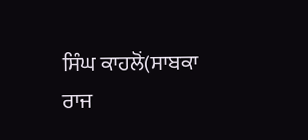ਸਿੰਘ ਕਾਹਲੋਂ(ਸਾਬਕਾ ਰਾਜ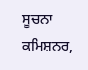ਸੂਚਨਾ ਕਮਿਸ਼ਨਰ,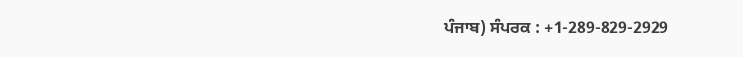ਪੰਜਾਬ) ਸੰਪਰਕ : +1-289-829-2929